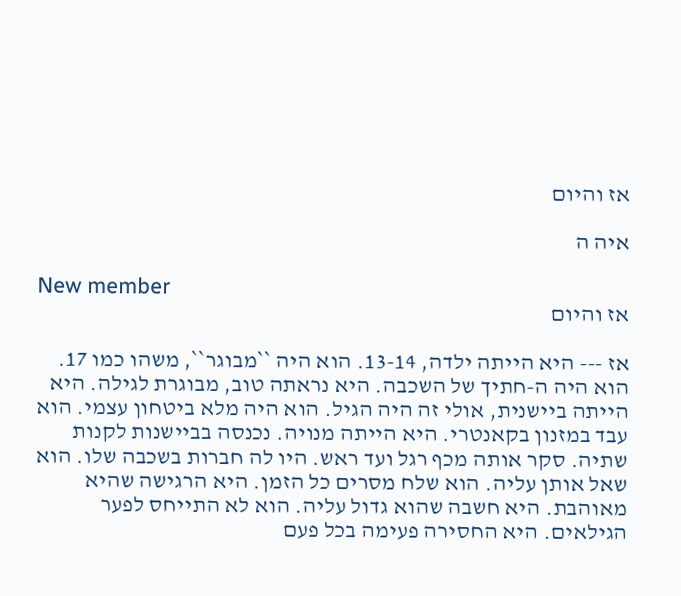אז והיום

איה ה

New member
אז והיום

אז --- היא הייתה ילדה, 13-14. הוא היה ``מבוגר``, משהו כמו 17. הוא היה ה-חתיך של השכבה. היא נראתה טוב, מבוגרת לגילה. היא הייתה ביישנית, אולי זה היה הגיל. הוא היה מלא ביטחון עצמי. הוא עבד במזנון בקאנטרי. היא הייתה מנויה. נכנסה בביישנות לקנות שתיה. סקר אותה מכף רגל ועד ראש. היו לה חברות בשכבה שלו. הוא שאל אותן עליה. הוא שלח מסרים כל הזמן. היא הרגישה שהיא מאוהבת. היא חשבה שהוא גדול עליה. הוא לא התייחס לפער הגילאים. היא החסירה פעימה בכל פעם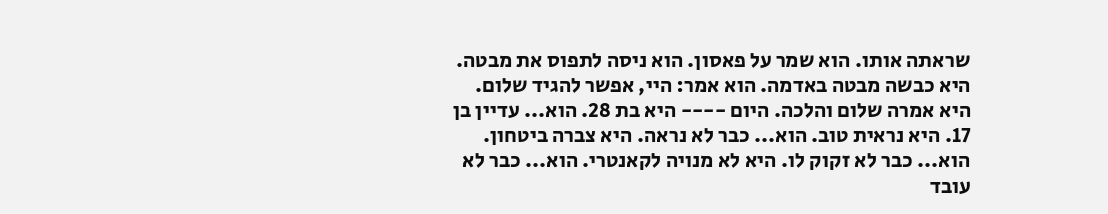שראתה אותו. הוא שמר על פאסון. הוא ניסה לתפוס את מבטה. היא כבשה מבטה באדמה. הוא אמר: היי, אפשר להגיד שלום. היא אמרה שלום והלכה. היום ---- היא בת 28. הוא... עדיין בן 17. היא נראית טוב. הוא... כבר לא נראה. היא צברה ביטחון. הוא... כבר לא זקוק לו. היא לא מנויה לקאנטרי. הוא... כבר לא עובד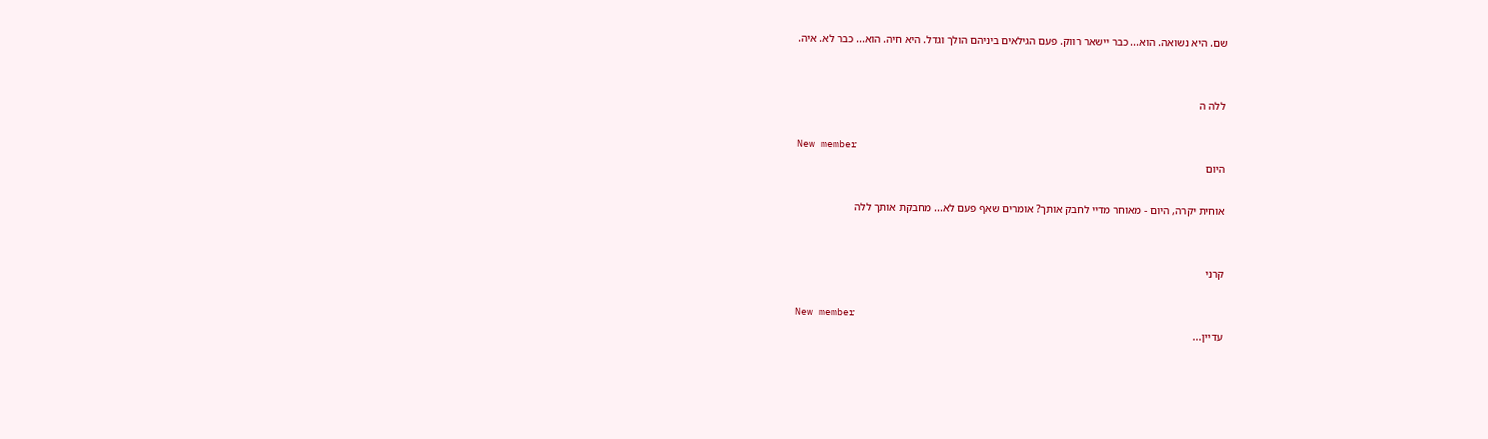שם. היא נשואה. הוא... כבר יישאר רווק. פעם הגילאים ביניהם הולך וגדל. היא חיה. הוא... כבר לא. איה.


ללה ה

New member
היום

אוחית יקרה, היום - מאוחר מדיי לחבק אותך? אומרים שאף פעם לא... מחבקת אותך ללה


קרני

New member
עדיין...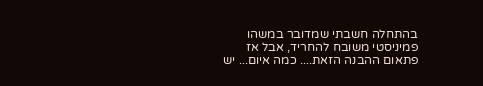בהתחלה חשבתי שמדובר במשהו פמיניסטי משובח להחריד, אבל אז פתאום ההבנה הזאת.... כמה איום... יש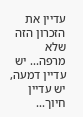עדיין את הזכרון הזה שלא מרפה... יש עדיין דמעה, יש עדיין חיוך...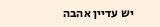יש עדיין אהבה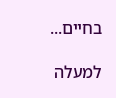בחיים...

למעלה